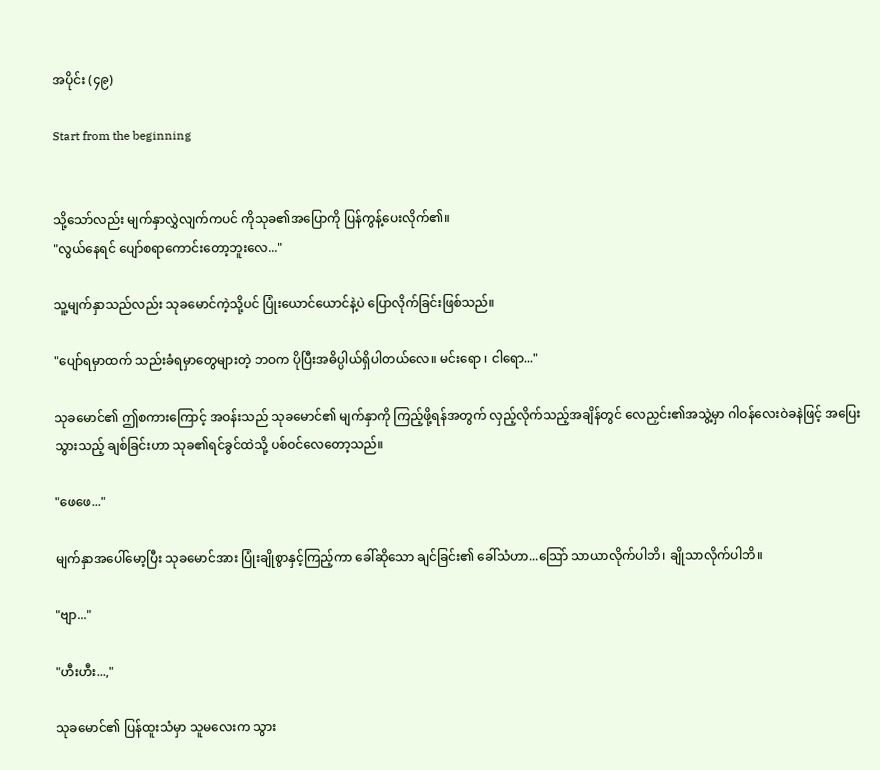အပိုင်း (၄၉)

Start from the beginning


သို့သော်လည်း မျက်နှာလွှဲလျက်ကပင် ကိုသုခ၏အပြောကို ပြန်ကွန့်ပေးလိုက်၏။
"လွယ်နေရင် ပျော်စရာကောင်းတော့ဘူးလေ..."

သူ့မျက်နှာသည်လည်း သုခမောင်ကဲ့သို့ပင် ပြုံးယောင်ယောင်နဲ့ပဲ ပြောလိုက်ခြင်းဖြစ်သည်။

"ပျော်ရမှာထက် သည်းခံရမှာတွေများတဲ့ ဘဝက ပိုပြီးအဓိပ္ပါယ်ရှိပါတယ်လေ။ မင်းရော ၊ ငါရော..."

သုခမောင်၏ ဤစကားကြောင့် အဝန်းသည် သုခမောင်၏ မျက်နှာကို ကြည့်ဖို့ရန်အတွက် လှည့်လိုက်သည့်အချိန်တွင် လေညှင်း၏အသွဲ့မှာ ဂါဝန်လေးဝဲခနဲဖြင့် အပြေးသွားသည့် ချစ်ခြင်းဟာ သုခ၏ရင်ခွင်ထဲသို့ ပစ်ဝင်လေတော့သည်။

"ဖေဖေ..."

မျက်နှာအပေါ်မော့ပြီး သုခမောင်အား ပြုံးချိုစွာနှင့်ကြည့်ကာ ခေါ်ဆိုသော ချင်ခြင်း၏ ခေါ်သံဟာ...သြော် သာယာလိုက်ပါဘိ၊ ချိုသာလိုက်ပါဘိ။

"ဗျာ..."

"ဟီးဟီး...,"

သုခမောင်၏ ပြန်ထူးသံမှာ သူမလေးက သွား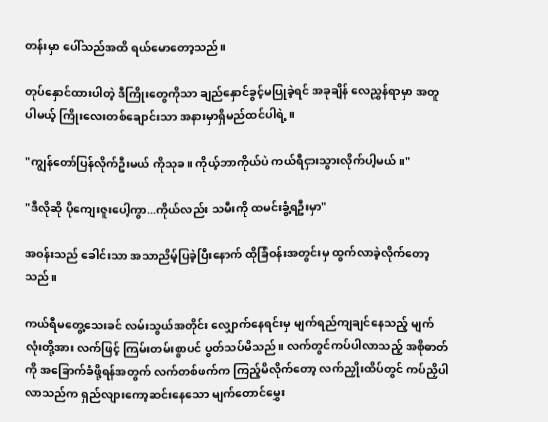တန်းမှာ ပေါ်သည်အထိ ရယ်မောတော့သည်။

တုပ်နှောင်ထားပါတဲ့ ဒီကြိုးတွေကိုသာ ချည်နှောင်ခွင့်မပြုခဲ့ရင် အခုချိန် လေညွှန်ရာမှာ အတူပါမယ့် ကြိုးလေးတစ်ချောင်းသာ အနားမှာရှိမည်ထင်ပါရဲ့။

"ကျွန်တော်ပြန်လိုက်ဦးမယ် ကိုသုခ။ ကိုယ့်ဘာကိုယ်ပဲ ကယ်ရီငှားသွားလိုက်ပါ့မယ်။"

"ဒီလိုဆို ပိုကျေးဇူးပေါ့ကွာ...ကိုယ်လည်း သမီးကို ထမင်းခွံ့ရဦးမှာ"

အဝန်းသည် ခေါင်းသာ အသာညိမ့်ပြခဲ့ပြီးနောက် ထိုခြံဝန်းအတွင်းမှ ထွက်လာခဲ့လိုက်တော့သည်။

ကယ်ရီမတွေ့သေးခင် လမ်းသွယ်အတိုင်း လျှောက်နေရင်းမှ မျက်ရည်ကျချင်နေသည့် မျက်လုံးတို့အား လက်ဖြင့် ကြမ်းတမ်းစွာပင် ပွတ်သပ်မိသည်။ လက်တွင်ကပ်ပါလာသည့် အစိုဓာတ်ကို အခြောက်ခံဖို့ရန်အတွက် လက်တစ်ဖက်က ကြည့်မိလိုက်တော့ လက်ညှိုးထိပ်တွင် ကပ်ညှိပါလာသည်က ရှည်လျားကော့ဆင်းနေသော မျက်တောင်မွှေး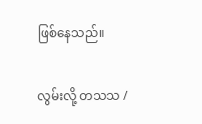ဖြစ်နေသည်။

လွမ်းလို့ တသသ /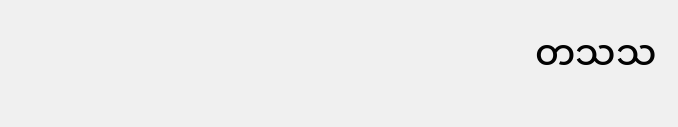တသသ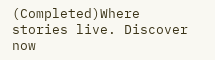(Completed)Where stories live. Discover now